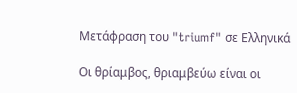Μετάφραση του "triumf" σε Ελληνικά

Οι θρίαμβος, θριαμβεύω είναι οι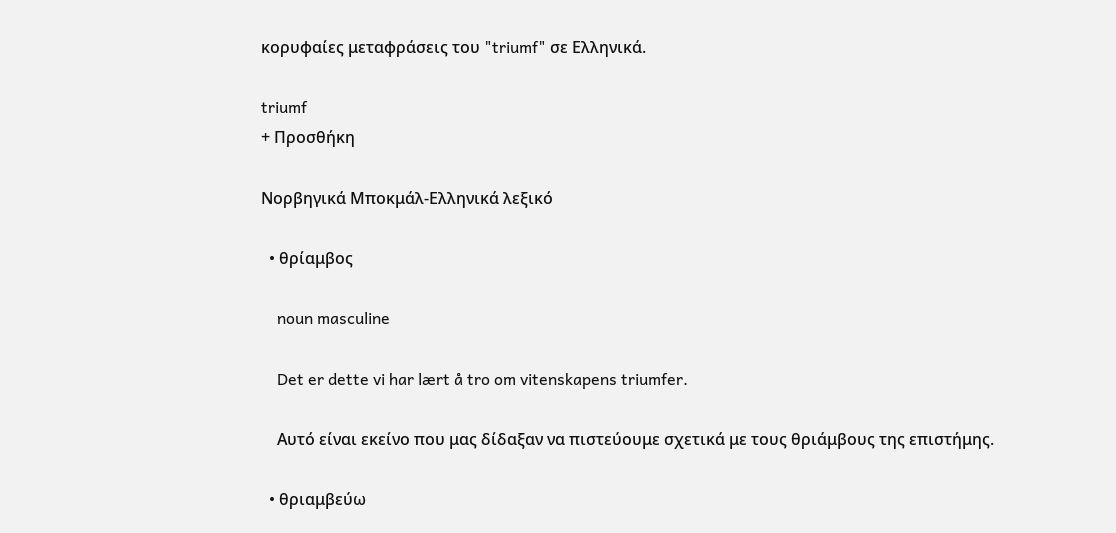κορυφαίες μεταφράσεις του "triumf" σε Ελληνικά.

triumf
+ Προσθήκη

Νορβηγικά Μποκμάλ-Ελληνικά λεξικό

  • θρίαμβος

    noun masculine

    Det er dette vi har lært å tro om vitenskapens triumfer.

    Αυτό είναι εκείνο που μας δίδαξαν να πιστεύουμε σχετικά με τους θριάμβους της επιστήμης.

  • θριαμβεύω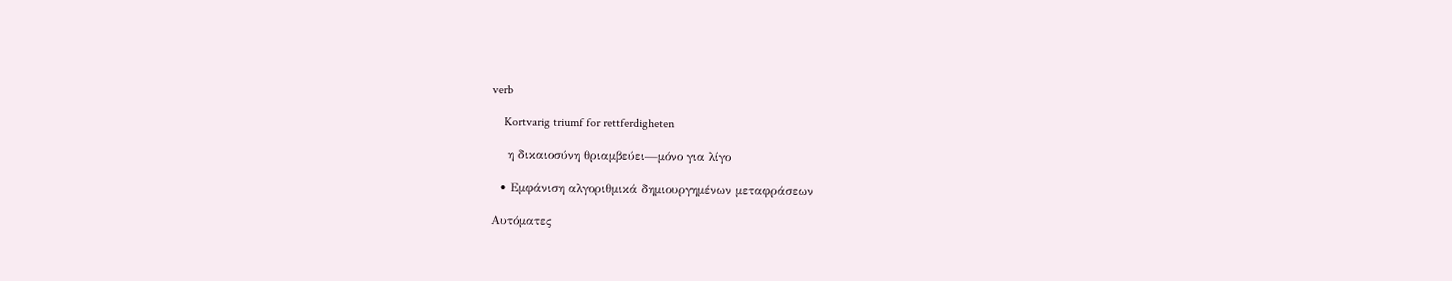verb

    Kortvarig triumf for rettferdigheten

    η δικαιοσύνη θριαμβεύει—μόνο για λίγο

  • Εμφάνιση αλγοριθμικά δημιουργημένων μεταφράσεων

Αυτόματες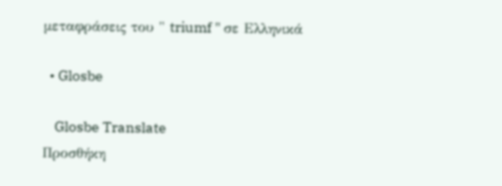μεταφράσεις του " triumf " σε Ελληνικά

  • Glosbe

    Glosbe Translate
Προσθήκη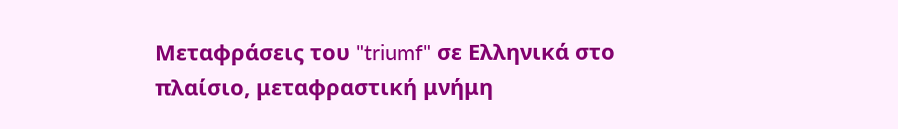Μεταφράσεις του "triumf" σε Ελληνικά στο πλαίσιο, μεταφραστική μνήμη